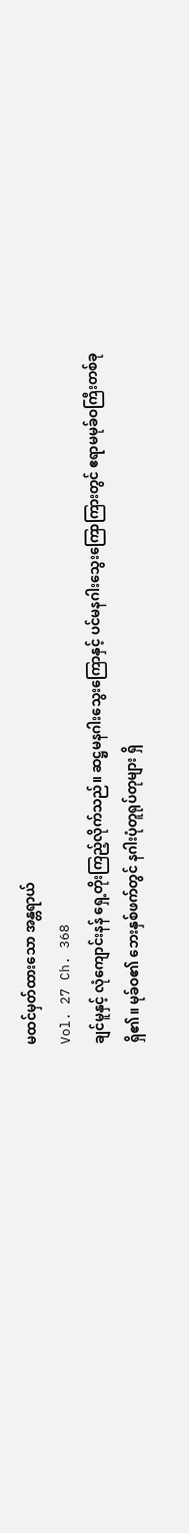မထင်မှတ်ထားသော အန္တရာယ်
Vol. 27 Ch. 368
ချင်မူနှင့် လုံကျောင်းနန် ရှေ့တိုးကြည့်လိုက်သည်။ ဆဋ္ဌမနဂါးသွေးကြောနှင့် ပင်မနဂါးသွေးကြောကြားတွင် ဧရာမမုခ်ဝကြီးတစ်ခု ရှိ၏။ မုခ်ဝ၏ ဘေးနှစ်ဖက်တွင် နဂါးပုံတူရုပ်တုများ ရှိ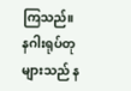ကြသည်။
နဂါးရုပ်တုများသည် န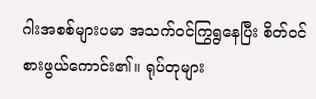ဂါးအစစ်များပမာ အသက်ဝင်ကြွရွနေပြီး စိတ်ဝင်စားဖွယ်ကောင်း၏။ ရုပ်တုများ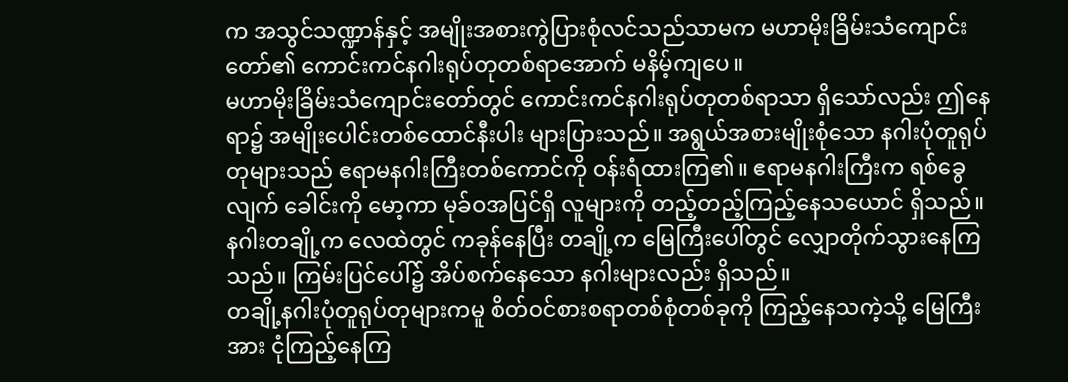က အသွင်သဏ္ဍာန်နှင့် အမျိုးအစားကွဲပြားစုံလင်သည်သာမက မဟာမိုးခြိမ်းသံကျောင်းတော်၏ ကောင်းကင်နဂါးရုပ်တုတစ်ရာအောက် မနိမ့်ကျပေ။
မဟာမိုးခြိမ်းသံကျောင်းတော်တွင် ကောင်းကင်နဂါးရုပ်တုတစ်ရာသာ ရှိသော်လည်း ဤနေရာ၌ အမျိုးပေါင်းတစ်ထောင်နီးပါး များပြားသည်။ အရွယ်အစားမျိုးစုံသော နဂါးပုံတူရုပ်တုများသည် ဧရာမနဂါးကြီးတစ်ကောင်ကို ဝန်းရံထားကြ၏။ ဧရာမနဂါးကြီးက ရစ်ခွေလျက် ခေါင်းကို မော့ကာ မုခ်ဝအပြင်ရှိ လူများကို တည့်တည့်ကြည့်နေသယောင် ရှိသည်။ နဂါးတချို့က လေထဲတွင် ကခုန်နေပြီး တချို့က မြေကြီးပေါ်တွင် လျှောတိုက်သွားနေကြသည်။ ကြမ်းပြင်ပေါ်၌ အိပ်စက်နေသော နဂါးများလည်း ရှိသည်။
တချို့နဂါးပုံတူရုပ်တုများကမူ စိတ်ဝင်စားစရာတစ်စုံတစ်ခုကို ကြည့်နေသကဲ့သို့ မြေကြီးအား ငုံကြည့်နေကြ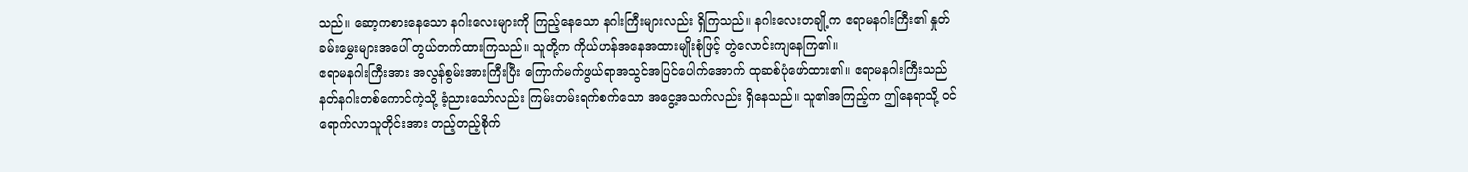သည်။ ဆော့ကစားနေသော နဂါးလေးများကို ကြည့်နေသော နဂါးကြီးများလည်း ရှိကြသည်။ နဂါးလေးတချို့က ဧရာမနဂါးကြီး၏ နှုတ်ခမ်းမွှေးများအပေါ် တွယ်တက်ထားကြသည်။ သူတို့က ကိုယ်ဟန်အနေအထားမျိုးစုံဖြင့် တွဲလောင်းကျနေကြ၏။
ဧရာမနဂါးကြီးအား အလွန်စွမ်းအားကြီးပြီး ကြောက်မက်ဖွယ်ရာအသွင်အပြင်ပေါက်အောက် ထုဆစ်ပုံဖော်ထား၏။ ဧရာမနဂါးကြီးသည် နတ်နဂါးတစ်ကောင်ကဲ့သို့ ခံ့ညားသော်လည်း ကြမ်းတမ်းရက်စက်သော အငွေ့အသက်လည်း ရှိနေသည်။ သူ၏အကြည့်က ဤနေရာသို့ ဝင်ရောက်လာသူတိုင်းအား တည့်တည့်စိုက်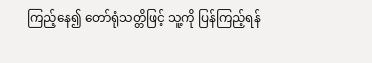ကြည့်နေ၍ တော်ရုံသတ္တိဖြင့် သူ့ကို ပြန်ကြည့်ရန်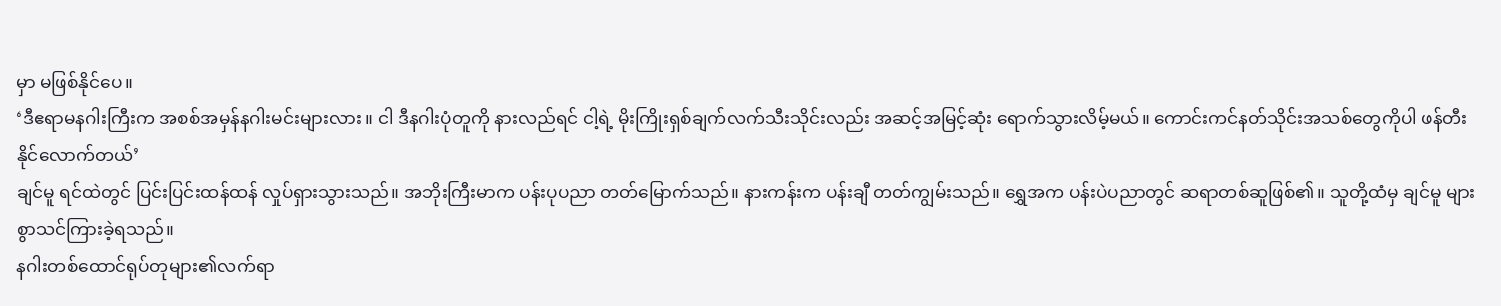မှာ မဖြစ်နိုင်ပေ။
‘ဒီဧရာမနဂါးကြီးက အစစ်အမှန်နဂါးမင်းများလား။ ငါ ဒီနဂါးပုံတူကို နားလည်ရင် ငါ့ရဲ့ မိုးကြိုးရှစ်ချက်လက်သီးသိုင်းလည်း အဆင့်အမြင့်ဆုံး ရောက်သွားလိမ့်မယ်။ ကောင်းကင်နတ်သိုင်းအသစ်တွေကိုပါ ဖန်တီးနိုင်လောက်တယ်’
ချင်မူ ရင်ထဲတွင် ပြင်းပြင်းထန်ထန် လှုပ်ရှားသွားသည်။ အဘိုးကြီးမာက ပန်းပုပညာ တတ်မြောက်သည်။ နားကန်းက ပန်းချီ တတ်ကျွမ်းသည်။ ရွှေအက ပန်းပဲပညာတွင် ဆရာတစ်ဆူဖြစ်၏။ သူတို့ထံမှ ချင်မူ များစွာသင်ကြားခဲ့ရသည်။
နဂါးတစ်ထောင်ရုပ်တုများ၏လက်ရာ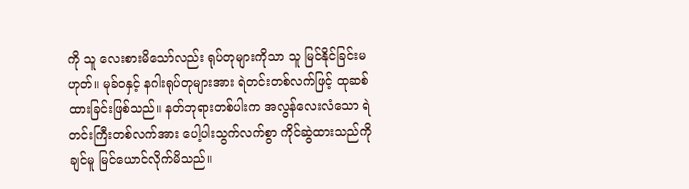ကို သူ လေးစားမိသော်လည်း ရုပ်တုများကိုသာ သူ မြင်နိုင်ခြင်းမဟုတ်။ မုခ်ဝနှင့် နဂါးရုပ်တုများအား ရဲတင်းတစ်လက်ဖြင့် ထုဆစ်ထားခြင်းဖြစ်သည်။ နတ်ဘုရားတစ်ပါးက အလွန်လေးလံသော ရဲတင်းကြီးတစ်လက်အား ပေါ့ပါးသွက်လက်စွာ ကိုင်ဆွဲထားသည်ကို ချင်မူ မြင်ယောင်လိုက်မိသည်။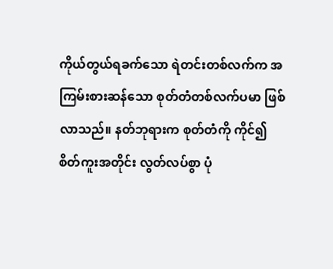ကိုယ်တွယ်ရခက်သော ရဲတင်းတစ်လက်က အကြမ်းစားဆန်သော စုတ်တံတစ်လက်ပမာ ဖြစ်လာသည်။ နတ်ဘုရားက စုတ်တံကို ကိုင်၍ စိတ်ကူးအတိုင်း လွတ်လပ်စွာ ပုံ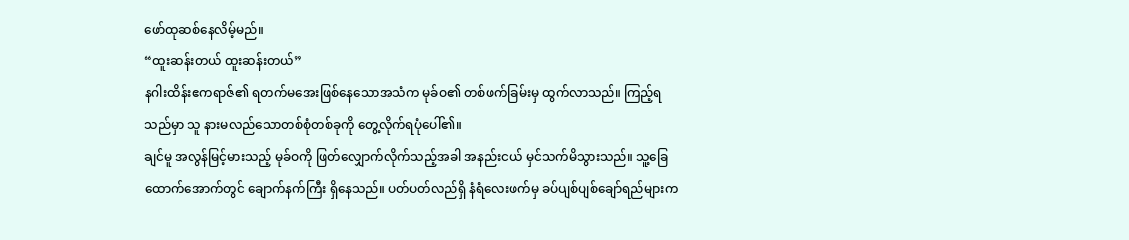ဖော်ထုဆစ်နေလိမ့်မည်။
“ထူးဆန်းတယ် ထူးဆန်းတယ်”
နဂါးထိန်းဧကရာဇ်၏ ရတက်မအေးဖြစ်နေသောအသံက မုခ်ဝ၏ တစ်ဖက်ခြမ်းမှ ထွက်လာသည်။ ကြည့်ရသည်မှာ သူ နားမလည်သောတစ်စုံတစ်ခုကို တွေ့လိုက်ရပုံပေါ်၏။
ချင်မူ အလွန်မြင့်မားသည့် မုခ်ဝကို ဖြတ်လျှောက်လိုက်သည့်အခါ အနည်းငယ် မှင်သက်မိသွားသည်။ သူ့ခြေထောက်အောက်တွင် ချောက်နက်ကြီး ရှိနေသည်။ ပတ်ပတ်လည်ရှိ နံရံလေးဖက်မှ ခပ်ပျစ်ပျစ်ချော်ရည်များက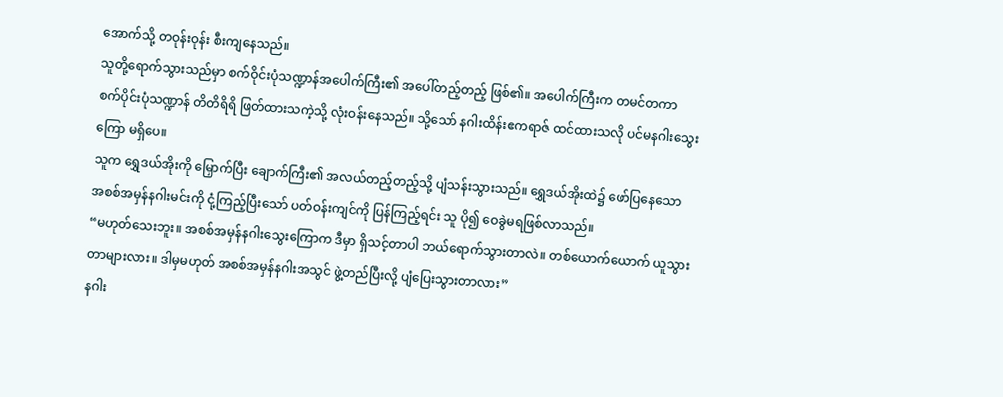အောက်သို့ တဝုန်းဝုန်း စီးကျနေသည်။
သူတို့ရောက်သွားသည်မှာ စက်ဝိုင်းပုံသဏ္ဍာန်အပေါက်ကြီး၏ အပေါ်တည့်တည့် ဖြစ်၏။ အပေါက်ကြီးက တမင်တကာ စက်ပိုင်းပုံသဏ္ဍာန် တိတိရိရိ ဖြတ်ထားသကဲ့သို့ လုံးဝန်းနေသည်။ သို့သော် နဂါးထိန်းဧကရာဇ် ထင်ထားသလို ပင်မနဂါးသွေးကြော မရှိပေ။
သူက ရွှေဒယ်အိုးကို မြှောက်ပြီး ချောက်ကြီး၏ အလယ်တည့်တည့်သို့ ပျံသန်းသွားသည်။ ရွှေဒယ်အိုးထဲ၌ ဖော်ပြနေသော အစစ်အမှန်နဂါးမင်းကို ငုံ့ကြည့်ပြီးသော် ပတ်ဝန်းကျင်ကို ပြန်ကြည့်ရင်း သူ ပို၍ ဝေခွဲမရဖြစ်လာသည်။
“မဟုတ်သေးဘူး။ အစစ်အမှန်နဂါးသွေးကြောက ဒီမှာ ရှိသင့်တာပါ ဘယ်ရောက်သွားတာလဲ။ တစ်ယောက်ယောက် ယူသွားတာများလား။ ဒါမှမဟုတ် အစစ်အမှန်နဂါးအသွင် ဖွဲ့တည်ပြီးလို့ ပျံပြေးသွားတာလား”
နဂါး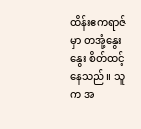ထိန်းဧကရာဇ်မှာ တအုံ့နွေးနွေး စိတ်ထင့်နေသည်။ သူက အ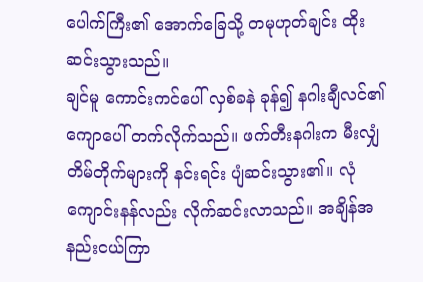ပေါက်ကြီး၏ အောက်ခြေသို့ တမုဟုတ်ချင်း ထိုးဆင်းသွားသည်။
ချင်မူ ကောင်းကင်ပေါ် လှစ်ခနဲ ခုန်၍ နဂါးချီလင်၏ ကျောပေါ် တက်လိုက်သည်။ ဖက်တီးနဂါးက မီးလျှံတိမ်တိုက်များကို နင်းရင်း ပျံဆင်းသွား၏။ လုံကျောင်းနန်လည်း လိုက်ဆင်းလာသည်။ အချိန်အနည်းငယ်ကြာ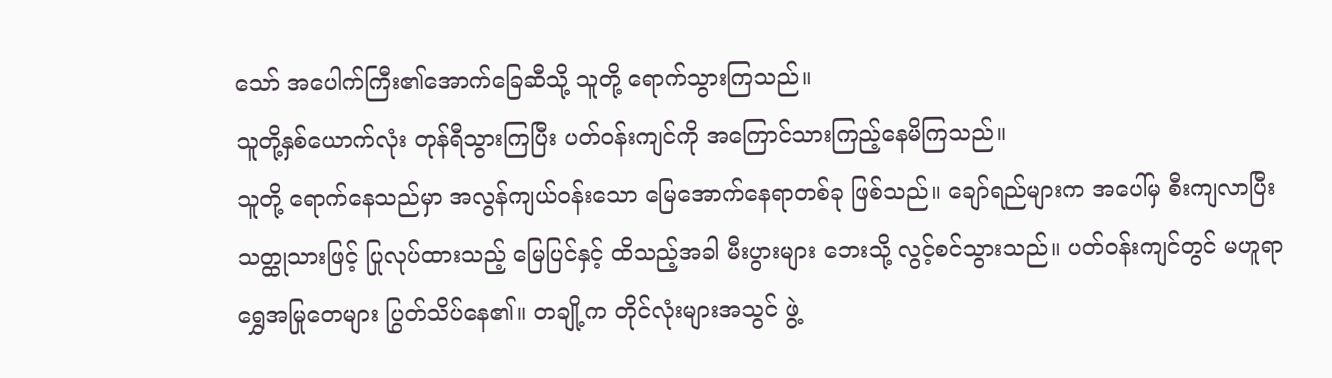သော် အပေါက်ကြီး၏အောက်ခြေဆီသို့ သူတို့ ရောက်သွားကြသည်။
သူတို့နှစ်ယောက်လုံး တုန်ရီသွားကြပြီး ပတ်ဝန်းကျင်ကို အကြောင်သားကြည့်နေမိကြသည်။
သူတို့ ရောက်နေသည်မှာ အလွန်ကျယ်ဝန်းသော မြေအောက်နေရာတစ်ခု ဖြစ်သည်။ ချော်ရည်များက အပေါ်မှ စီးကျလာပြီး သတ္ထုသားဖြင့် ပြုလုပ်ထားသည့် မြေပြင်နှင့် ထိသည့်အခါ မီးပွားများ ဘေးသို့ လွင့်စင်သွားသည်။ ပတ်ဝန်းကျင်တွင် မဟူရာရွှေအမြုတေများ ပြွတ်သိပ်နေ၏။ တချို့က တိုင်လုံးများအသွင် ဖွဲ့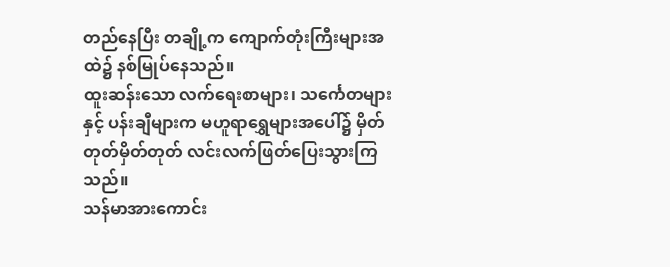တည်နေပြီး တချို့က ကျောက်တုံးကြီးများအထဲ၌ နစ်မြုပ်နေသည်။
ထူးဆန်းသော လက်ရေးစာများ၊ သင်္ကေတများနှင့် ပန်းချီများက မဟူရာရွှေများအပေါ်၌ မှိတ်တုတ်မှိတ်တုတ် လင်းလက်ဖြတ်ပြေးသွားကြသည်။
သန်မာအားကောင်း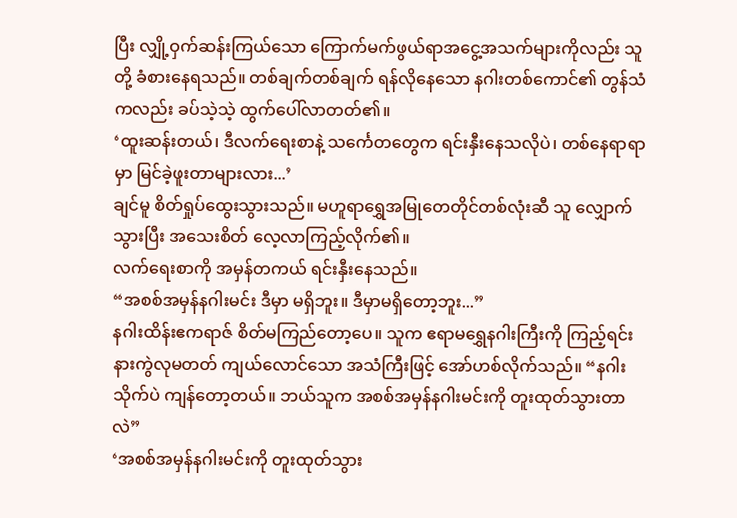ပြီး လျှို့ဝှက်ဆန်းကြယ်သော ကြောက်မက်ဖွယ်ရာအငွေ့အသက်များကိုလည်း သူတို့ ခံစားနေရသည်။ တစ်ချက်တစ်ချက် ရန်လိုနေသော နဂါးတစ်ကောင်၏ တွန်သံကလည်း ခပ်သဲ့သဲ့ ထွက်ပေါ်လာတတ်၏။
‘ထူးဆန်းတယ်၊ ဒီလက်ရေးစာနဲ့ သင်္ကေတတွေက ရင်းနှီးနေသလိုပဲ၊ တစ်နေရာရာမှာ မြင်ခဲ့ဖူးတာများလား...’
ချင်မူ စိတ်ရှုပ်ထွေးသွားသည်။ မဟူရာရွှေအမြုတေတိုင်တစ်လုံးဆီ သူ လျှောက်သွားပြီး အသေးစိတ် လေ့လာကြည့်လိုက်၏။
လက်ရေးစာကို အမှန်တကယ် ရင်းနှီးနေသည်။
“အစစ်အမှန်နဂါးမင်း ဒီမှာ မရှိဘူး။ ဒီမှာမရှိတော့ဘူး...”
နဂါးထိန်းဧကရာဇ် စိတ်မကြည်တော့ပေ။ သူက ဧရာမရွှေနဂါးကြီးကို ကြည့်ရင်း နားကွဲလုမတတ် ကျယ်လောင်သော အသံကြီးဖြင့် အော်ဟစ်လိုက်သည်။ “နဂါးသိုက်ပဲ ကျန်တော့တယ်။ ဘယ်သူက အစစ်အမှန်နဂါးမင်းကို တူးထုတ်သွားတာလဲ”
‘အစစ်အမှန်နဂါးမင်းကို တူးထုတ်သွား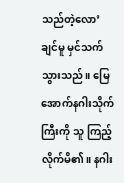သည်တဲ့လော’
ချင်မူ မှင်သက်သွားသည်။ မြေအောက်နဂါးသိုက်ကြီးကို သူ ကြည့်လိုက်မိ၏။ နဂါး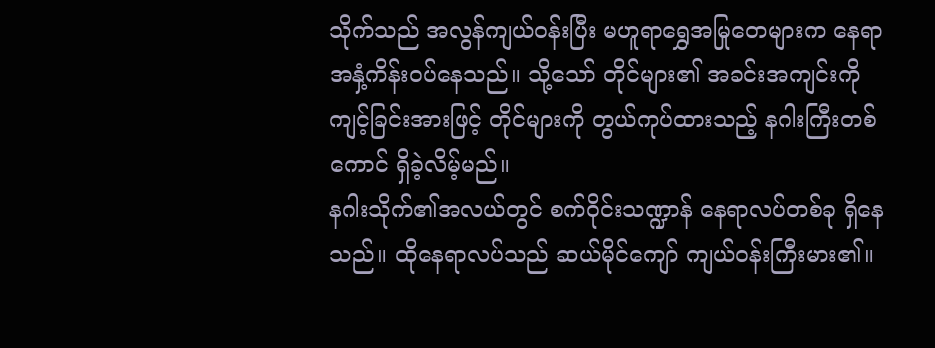သိုက်သည် အလွန်ကျယ်ဝန်းပြီး မဟူရာရွှေအမြုတေများက နေရာအနှံ့ကိန်းဝပ်နေသည်။ သို့သော် တိုင်များ၏ အခင်းအကျင်းကို ကျင့်ခြင်းအားဖြင့် တိုင်များကို တွယ်ကုပ်ထားသည့် နဂါးကြီးတစ်ကောင် ရှိခဲ့လိမ့်မည်။
နဂါးသိုက်၏အလယ်တွင် စက်ဝိုင်းသဏ္ဍာန် နေရာလပ်တစ်ခု ရှိနေသည်။ ထိုနေရာလပ်သည် ဆယ်မိုင်ကျော် ကျယ်ဝန်းကြီးမား၏။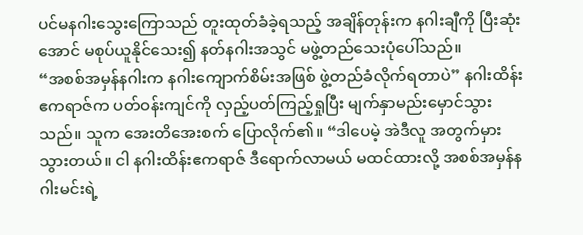ပင်မနဂါးသွေးကြောသည် တူးထုတ်ခံခဲ့ရသည့် အချိန်တုန်းက နဂါးချီကို ပြီးဆုံးအောင် မစုပ်ယူနိုင်သေး၍ နတ်နဂါးအသွင် မဖွဲ့တည်သေးပုံပေါ်သည်။
“အစစ်အမှန်နဂါးက နဂါးကျောက်စိမ်းအဖြစ် ဖွဲ့တည်ခံလိုက်ရတာပဲ” နဂါးထိန်းဧကရာဇ်က ပတ်ဝန်းကျင်ကို လှည့်ပတ်ကြည့်ရှုပြီး မျက်နှာမည်းမှောင်သွားသည်။ သူက အေးတိအေးစက် ပြောလိုက်၏။ “ဒါပေမဲ့ အဲဒီလူ အတွက်မှားသွားတယ်။ ငါ နဂါးထိန်းဧကရာဇ် ဒီရောက်လာမယ် မထင်ထားလို့ အစစ်အမှန်နဂါးမင်းရဲ့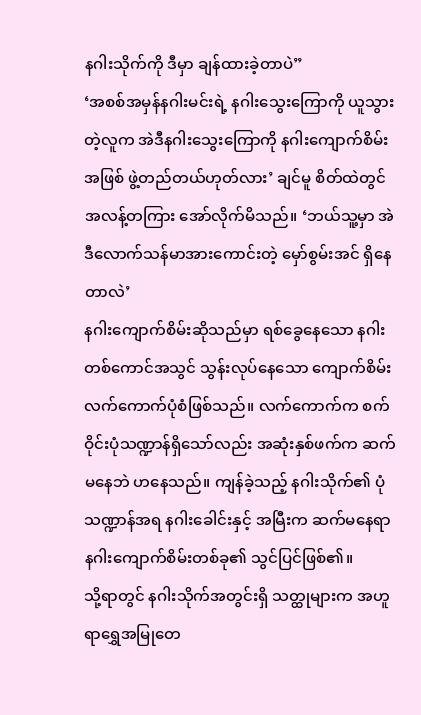နဂါးသိုက်ကို ဒီမှာ ချန်ထားခဲ့တာပဲ”
‘အစစ်အမှန်နဂါးမင်းရဲ့ နဂါးသွေးကြောကို ယူသွားတဲ့လူက အဲဒီနဂါးသွေးကြောကို နဂါးကျောက်စိမ်းအဖြစ် ဖွဲ့တည်တယ်ဟုတ်လား’ ချင်မူ စိတ်ထဲတွင် အလန့်တကြား အော်လိုက်မိသည်။ ‘ဘယ်သူ့မှာ အဲဒီလောက်သန်မာအားကောင်းတဲ့ မှော်စွမ်းအင် ရှိနေတာလဲ’
နဂါးကျောက်စိမ်းဆိုသည်မှာ ရစ်ခွေနေသော နဂါးတစ်ကောင်အသွင် သွန်းလုပ်နေသော ကျောက်စိမ်းလက်ကောက်ပုံစံဖြစ်သည်။ လက်ကောက်က စက်ဝိုင်းပုံသဏ္ဍာန်ရှိသော်လည်း အဆုံးနှစ်ဖက်က ဆက်မနေဘဲ ဟနေသည်။ ကျန်ခဲ့သည့် နဂါးသိုက်၏ ပုံသဏ္ဍာန်အရ နဂါးခေါင်းနှင့် အမြီးက ဆက်မနေရာ နဂါးကျောက်စိမ်းတစ်ခု၏ သွင်ပြင်ဖြစ်၏။
သို့ရာတွင် နဂါးသိုက်အတွင်းရှိ သတ္ထုများက အဟူရာရွှေအမြုတေ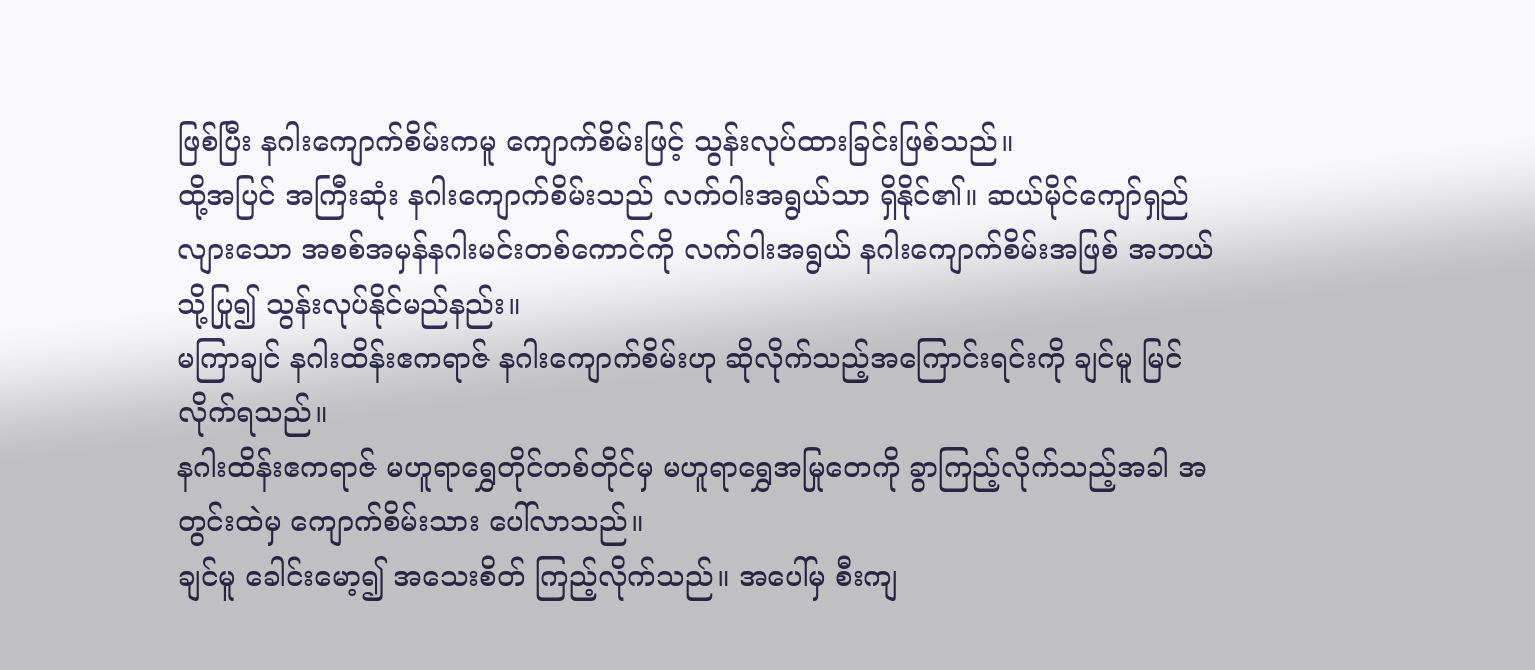ဖြစ်ပြီး နဂါးကျောက်စိမ်းကမူ ကျောက်စိမ်းဖြင့် သွန်းလုပ်ထားခြင်းဖြစ်သည်။
ထို့အပြင် အကြီးဆုံး နဂါးကျောက်စိမ်းသည် လက်ဝါးအရွယ်သာ ရှိနိုင်၏။ ဆယ်မိုင်ကျော်ရှည်လျားသော အစစ်အမှန်နဂါးမင်းတစ်ကောင်ကို လက်ဝါးအရွယ် နဂါးကျောက်စိမ်းအဖြစ် အဘယ်သို့ပြု၍ သွန်းလုပ်နိုင်မည်နည်း။
မကြာချင် နဂါးထိန်းဧကရာဇ် နဂါးကျောက်စိမ်းဟု ဆိုလိုက်သည့်အကြောင်းရင်းကို ချင်မူ မြင်လိုက်ရသည်။
နဂါးထိန်းဧကရာဇ် မဟူရာရွှေတိုင်တစ်တိုင်မှ မဟူရာရွှေအမြုတေကို ခွာကြည့်လိုက်သည့်အခါ အတွင်းထဲမှ ကျောက်စိမ်းသား ပေါ်လာသည်။
ချင်မူ ခေါင်းမော့၍ အသေးစိတ် ကြည့်လိုက်သည်။ အပေါ်မှ စီးကျ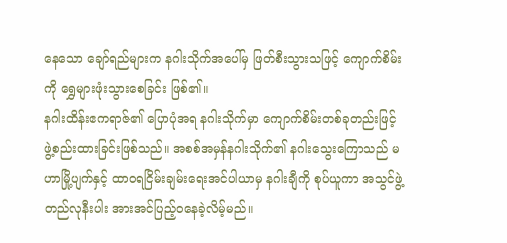နေသော ချော်ရည်များက နဂါးသိုက်အပေါ်မှ ဖြတ်စီးသွားသဖြင့် ကျောက်စိမ်းကို ရွှေများဖုံးသွားစေခြင်း ဖြစ်၏။
နဂါးထိန်းဧကရာဇ်၏ ပြောပုံအရ နဂါးသိုက်မှာ ကျောက်စိမ်းတစ်ခုတည်းဖြင့် ဖွဲ့စည်းထားခြင်းဖြစ်သည်။ အစစ်အမှန်နဂါးသိုက်၏ နဂါးသွေးကြောသည် မဟာမြို့ပျက်နှင့် ထာဝရငြိမ်းချမ်းရေးအင်ပါယာမှ နဂါးချီကို စုပ်ယူကာ အသွင်ဖွဲ့တည်လုနီးပါး အားအင်ပြည့်ဝနေခဲ့လိမ့်မည်။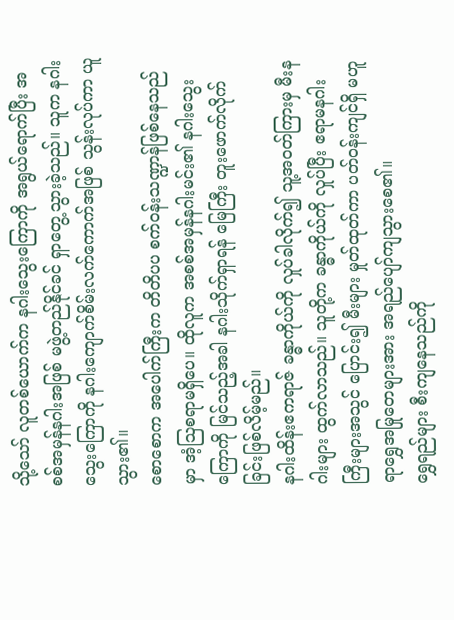သို့သော် လူတစ်ယောက်က နဂါးသွေးကြောကို အရွယ်ရောက်ပြီး အစစ်အမှန်နဂါးအဖြစ် မဖွဲ့တည်နိုင်ခင် ရှာတွေ့သွားခဲ့သည်။ သူက နဂါးသွေးကြောကို နဂါးကျောက်စိမ်းလက်ကောက်အဖြစ် သွန်းလုပ်ကာ ယူသွား၏။
စောစောက အပေါက်ကြီးက တိတိပပ စက်ဝန်းသဏ္ဍာန်ဖြစ်နေသည်မှာ အံ့ဩစရာမရှိပေ။ ထိုလူက အစစ်အမှန်နဂါးမင်း၏ နဂါးသွေးကြောကို မြင်သည့်အခါ နဂါးသိုက်ရှာရန် မြေကြီး တူးဖောက်လိုက်ခြင်းဖြစ်လိမ့်မည်။
နဂါးထိန်းဧကရာဇ် ခန္ဓာကိုယ်ကို လှုပ်ခါလိုက်၍ သူ့အဝတ်ကြားမှ မီးနဂါးများ ထွက်လာသည်။ သူတို့က ခန္ဓာကိုယ်ကို လှုပ်ပြီး ဧရာမနဂါးကြီးများအသွင် ပြောင်း၍ မီးများ မှုတ်ထုတ်ကာ ပတ်ဝန်းကျင်ရှိ မဟူရာရွှေအမြုတေများအား အရည်ပျော်ကျသွားစေ၏။
ရွှေရည်များ စီးကျနေသည်ကို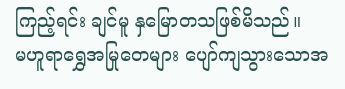ကြည့်ရင်း ချင်မူ နှမြောတသဖြစ်မိသည်။
မဟူရာရွှေအမြုတေများ ပျော်ကျသွားသောအ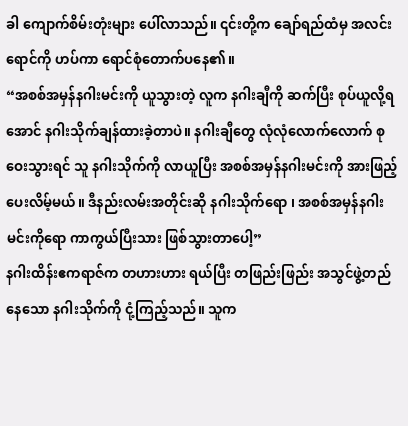ခါ ကျောက်စိမ်းတုံးများ ပေါ်လာသည်။ ၎င်းတို့က ချော်ရည်ထံမှ အလင်းရောင်ကို ဟပ်ကာ ရောင်စုံတောက်ပနေ၏။
“အစစ်အမှန်နဂါးမင်းကို ယူသွားတဲ့ လူက နဂါးချီကို ဆက်ပြီး စုပ်ယူလို့ရအောင် နဂါးသိုက်ချန်ထားခဲ့တာပဲ။ နဂါးချီတွေ လုံလုံလောက်လောက် စုဝေးသွားရင် သူ နဂါးသိုက်ကို လာယူပြီး အစစ်အမှန်နဂါးမင်းကို အားဖြည့်ပေးလိမ့်မယ်။ ဒီနည်းလမ်းအတိုင်းဆို နဂါးသိုက်ရော ၊ အစစ်အမှန်နဂါးမင်းကိုရော ကာကွယ်ပြီးသား ဖြစ်သွားတာပေါ့”
နဂါးထိန်းဧကရာဇ်က တဟားဟား ရယ်ပြီး တဖြည်းဖြည်း အသွင်ဖွဲ့တည်နေသော နဂါးသိုက်ကို ငုံ့ကြည့်သည်။ သူက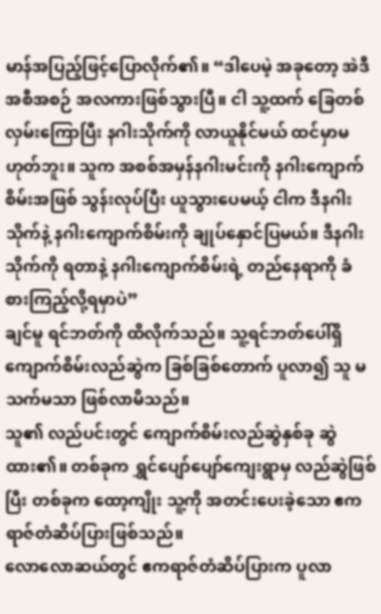မာန်အပြည့်ဖြင့်ပြောလိုက်၏။ “ဒါပေမဲ့ အခုတော့ အဲဒီအစီအစဉ် အလကားဖြစ်သွားပြီ။ ငါ သူ့ထက် ခြေတစ်လှမ်းကြောပြီး နဂါးသိုက်ကို လာယူနိုင်မယ် ထင်မှာမဟုတ်ဘူး။ သူက အစစ်အမှန်နဂါးမင်းကို နဂါးကျောက်စိမ်းအဖြစ် သွန်းလုပ်ပြီး ယူသွားပေမယ့် ငါက ဒီနဂါးသိုက်နဲ့ နဂါးကျောက်စိမ်းကို ချုပ်နှောင်ပြမယ်။ ဒီနဂါးသိုက်ကို ရတာနဲ့ နဂါးကျောက်စိမ်းရဲ့ တည်နေရာကို ခံစားကြည့်လို့ရမှာပဲ”
ချင်မူ ရင်ဘတ်ကို ထိလိုက်သည်။ သူ့ရင်ဘတ်ပေါ်ရှိ ကျောက်စိမ်းလည်ဆွဲက ခြစ်ခြစ်တောက် ပူလာ၍ သူ မသက်မသာ ဖြစ်လာမိသည်။
သူ၏ လည်ပင်းတွင် ကျောက်စိမ်းလည်ဆွဲနှစ်ခု ဆွဲထား၏။ တစ်ခုက ရွှင်ပျော်ပျော်ကျေးရွာမှ လည်ဆွဲဖြစ်ပြီး တစ်ခုက ထော့ကျိုး သူ့ကို အတင်းပေးခဲ့သော ဧကရာဇ်တံဆိပ်ပြားဖြစ်သည်။
လောလောဆယ်တွင် ဧကရာဇ်တံဆိပ်ပြားက ပူလာ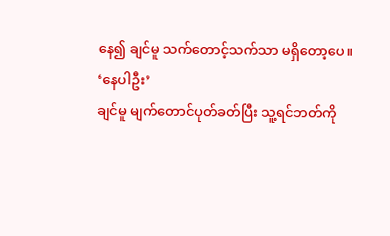နေ၍ ချင်မူ သက်တောင့်သက်သာ မရှိတော့ပေ။
‘နေပါဦး’
ချင်မူ မျက်တောင်ပုတ်ခတ်ပြီး သူ့ရင်ဘတ်ကို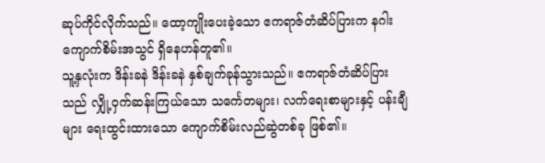ဆုပ်ကိုင်လိုက်သည်။ ထော့ကျိုးပေးခဲ့သော ဧကရာဇ်တံဆိပ်ပြားက နဂါးကျောက်စိမ်းအသွင် ရှိနေဟန်တူ၏။
သူ့နှလုံးက ဒိန်းခနဲ ဒိန်းခနဲ နှစ်ချက်ခုန်သွားသည်။ ဧကရာဇ်တံဆိပ်ပြားသည် လျှို့ဝှက်ဆန်းကြယ်သော သင်္ကေတများ၊ လက်ရေးစာများနှင့် ပန်းချီများ ရေးထွင်းထားသော ကျောက်စိမ်းလည်ဆွဲတစ်ခု ဖြစ်၏။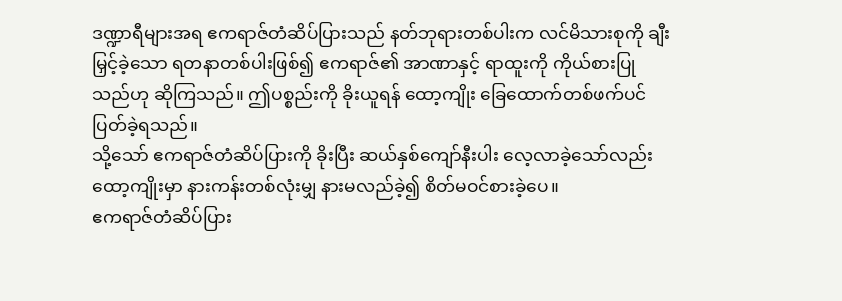ဒဏ္ဍာရီများအရ ဧကရာဇ်တံဆိပ်ပြားသည် နတ်ဘုရားတစ်ပါးက လင်မိသားစုကို ချီးမြှင့်ခဲ့သော ရတနာတစ်ပါးဖြစ်၍ ဧကရာဇ်၏ အာဏာနှင့် ရာထူးကို ကိုယ်စားပြုသည်ဟု ဆိုကြသည်။ ဤပစ္စည်းကို ခိုးယူရန် ထော့ကျိုး ခြေထောက်တစ်ဖက်ပင် ပြတ်ခဲ့ရသည်။
သို့သော် ဧကရာဇ်တံဆိပ်ပြားကို ခိုးပြီး ဆယ်နှစ်ကျော်နီးပါး လေ့လာခဲ့သော်လည်း ထော့ကျိုးမှာ နားကန်းတစ်လုံးမျှ နားမလည်ခဲ့၍ စိတ်မဝင်စားခဲ့ပေ။
ဧကရာဇ်တံဆိပ်ပြား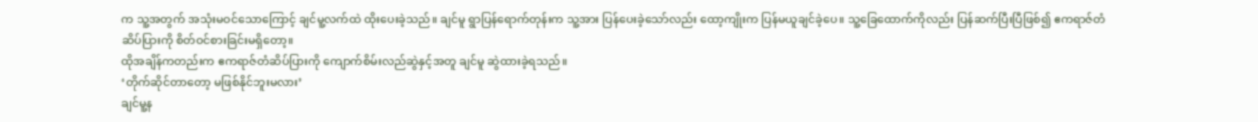က သူ့အတွက် အသုံးမဝင်သောကြောင့် ချင်မူ့လက်ထဲ ထိုးပေးခဲ့သည်။ ချင်မူ ရွာပြန်ရောက်တုန်းက သူ့အား ပြန်ပေးခဲ့သော်လည်း ထော့ကျိုးက ပြန်မယူချင်ခဲ့ပေ။ သူ့ခြေထောက်ကိုလည်း ပြန်ဆက်ပြီးပြီဖြစ်၍ ဧကရာဇ်တံဆိပ်ပြားကို စိတ်ဝင်စားခြင်းမရှိတော့။
ထိုအချိန်ကတည်းက ဧကရာဇ်တံဆိပ်ပြားကို ကျောက်စိမ်းလည်ဆွဲနှင့်အတူ ချင်မူ ဆွဲထားခဲ့ရသည်။
‘တိုက်ဆိုင်တာတော့ မဖြစ်နိုင်ဘူးမလား’
ချင်မူ့န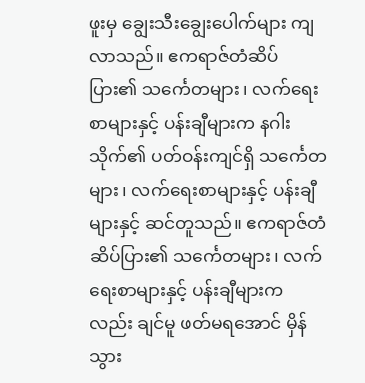ဖူးမှ ချွေးသီးချွေးပေါက်များ ကျလာသည်။ ဧကရာဇ်တံဆိပ်ပြား၏ သင်္ကေတများ၊ လက်ရေးစာများနှင့် ပန်းချီများက နဂါးသိုက်၏ ပတ်ဝန်းကျင်ရှိ သင်္ကေတများ၊ လက်ရေးစာများနှင့် ပန်းချီများနှင့် ဆင်တူသည်။ ဧကရာဇ်တံဆိပ်ပြား၏ သင်္ကေတများ၊ လက်ရေးစာများနှင့် ပန်းချီများကလည်း ချင်မူ ဖတ်မရအောင် မှိန်သွား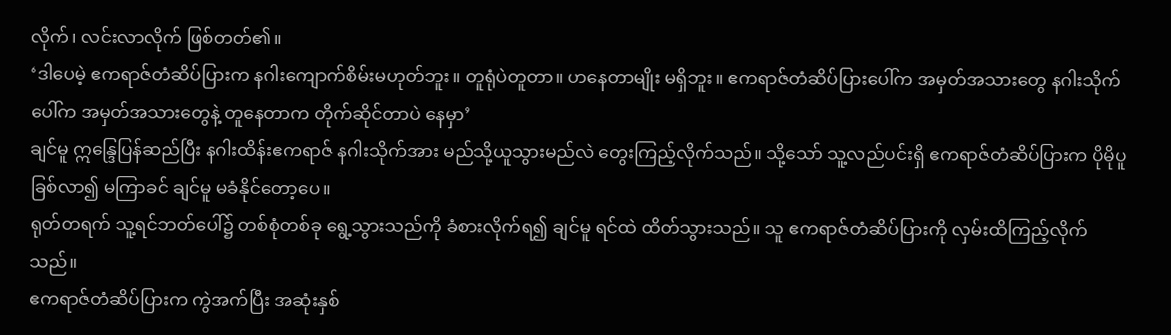လိုက်၊ လင်းလာလိုက် ဖြစ်တတ်၏။
‘ဒါပေမဲ့ ဧကရာဇ်တံဆိပ်ပြားက နဂါးကျောက်စိမ်းမဟုတ်ဘူး။ တူရုံပဲတူတာ။ ဟနေတာမျိုး မရှိဘူး။ ဧကရာဇ်တံဆိပ်ပြားပေါ်က အမှတ်အသားတွေ နဂါးသိုက်ပေါ်က အမှတ်အသားတွေနဲ့ တူနေတာက တိုက်ဆိုင်တာပဲ နေမှာ’
ချင်မူ ဣန္ဒြေပြန်ဆည်ပြီး နဂါးထိန်းဧကရာဇ် နဂါးသိုက်အား မည်သို့ယူသွားမည်လဲ တွေးကြည့်လိုက်သည်။ သို့သော် သူ့လည်ပင်းရှိ ဧကရာဇ်တံဆိပ်ပြားက ပိုမိုပူခြစ်လာ၍ မကြာခင် ချင်မူ မခံနိုင်တော့ပေ။
ရုတ်တရက် သူ့ရင်ဘတ်ပေါ်၌ တစ်စုံတစ်ခု ရွေ့သွားသည်ကို ခံစားလိုက်ရ၍ ချင်မူ ရင်ထဲ ထိတ်သွားသည်။ သူ ဧကရာဇ်တံဆိပ်ပြားကို လှမ်းထိကြည့်လိုက်သည်။
ဧကရာဇ်တံဆိပ်ပြားက ကွဲအက်ပြီး အဆုံးနှစ်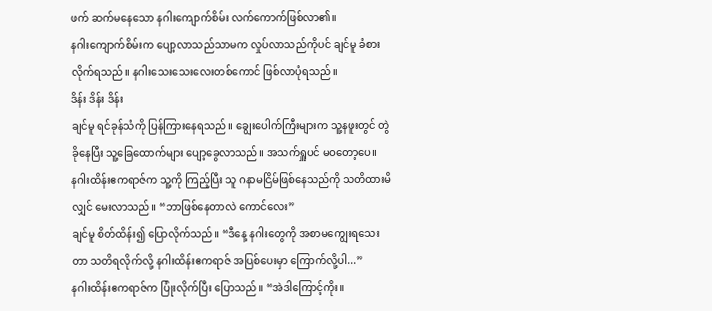ဖက် ဆက်မနေသော နဂါးကျောက်စိမ်း လက်ကောက်ဖြစ်လာ၏။
နဂါးကျောက်စိမ်းက ပျော့လာသည်သာမက လှုပ်လာသည်ကိုပင် ချင်မူ ခံစားလိုက်ရသည်။ နဂါးသေးသေးလေးတစ်ကောင် ဖြစ်လာပုံရသည်။
ဒိန်း ဒိန်း ဒိန်း
ချင်မူ ရင်ခုန်သံကို ပြန်ကြားနေရသည်။ ချွေးပေါက်ကြီးများက သူ့နဖူးတွင် တွဲခိုနေပြီး သူ့ခြေထောက်များ ပျော့ခွေလာသည်။ အသက်ရှူပင် မဝတော့ပေ။
နဂါးထိန်းဧကရာဇ်က သူ့ကို ကြည့်ပြီး သူ ဂနာမငြိမ်ဖြစ်နေသည်ကို သတိထားမိလျှင် မေးလာသည်။ “ဘာဖြစ်နေတာလဲ ကောင်လေး”
ချင်မူ စိတ်ထိန်း၍ ပြောလိုက်သည်။ “ဒီနေ့ နဂါးတွေကို အစာမကျွေးရသေးတာ သတိရလိုက်လို့ နဂါးထိန်းဧကရာဇ် အပြစ်ပေးမှာ ကြောက်လို့ပါ...”
နဂါးထိန်းဧကရာဇ်က ပြုံးလိုက်ပြီး ပြောသည်။ “အဲဒါကြောင့်ကိုး။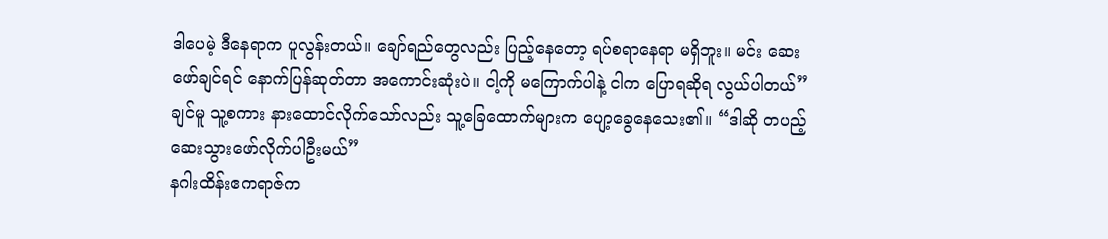ဒါပေမဲ့ ဒီနေရာက ပူလွန်းတယ်။ ချော်ရည်တွေလည်း ပြည့်နေတော့ ရပ်စရာနေရာ မရှိဘူး။ မင်း ဆေးဖော်ချင်ရင် နောက်ပြန်ဆုတ်တာ အကောင်းဆုံးပဲ။ ငါ့ကို မကြောက်ပါနဲ့ ငါက ပြောရဆိုရ လွယ်ပါတယ်”
ချင်မူ သူ့စကား နားထောင်လိုက်သော်လည်း သူ့ခြေထောက်များက ပျော့ခွေနေသေး၏။ “ဒါဆို တပည့် ဆေးသွားဖော်လိုက်ပါဦးမယ်”
နဂါးထိန်းဧကရာဇ်က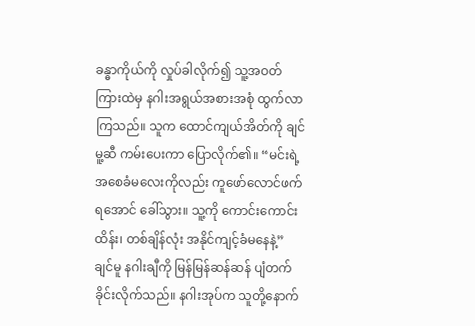ခန္ဓာကိုယ်ကို လှုပ်ခါလိုက်၍ သူ့အဝတ်ကြားထဲမှ နဂါးအရွယ်အစားအစုံ ထွက်လာကြသည်။ သူက ထောင်ကျယ်အိတ်ကို ချင်မူ့ဆီ ကမ်းပေးကာ ပြောလိုက်၏။ “မင်းရဲ့ အစေခံမလေးကိုလည်း ကူဖော်လောင်ဖက်ရအောင် ခေါ်သွား။ သူ့ကို ကောင်းကောင်း ထိန်း၊ တစ်ချိန်လုံး အနိုင်ကျင့်ခံမနေနဲ့”
ချင်မူ နဂါးချီကို မြန်မြန်ဆန်ဆန် ပျံတက်ခိုင်းလိုက်သည်။ နဂါးအုပ်က သူတို့နောက်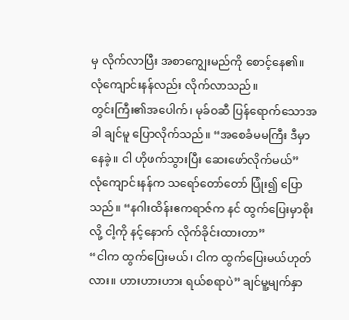မှ လိုက်လာပြီး အစာကျွေးမည်ကို စောင့်နေ၏။
လုံကျောင်းနန်လည်း လိုက်လာသည်။
တွင်းကြီး၏အပေါက်၊ မုခ်ဝဆီ ပြန်ရောက်သောအခါ ချင်မူ ပြောလိုက်သည်။ “အစေခံမမကြီး ဒီမှာနေခဲ့။ ငါ ဟိုဖက်သွားပြီး ဆေးဖော်လိုက်မယ်”
လုံကျောင်းနန်က သရော်တော်တော် ပြုံး၍ ပြောသည်။ “နဂါးထိန်းဧကရာဇ်က နင် ထွက်ပြေးမှာစိုးလို့ ငါ့ကို နင့်နောက် လိုက်ခိုင်းထားတာ”
“ငါက ထွက်ပြေးမယ်၊ ငါက ထွက်ပြေးမယ်ဟုတ်လား။ ဟားဟားဟား ရယ်စရာပဲ” ချင်မူ့မျက်နှာ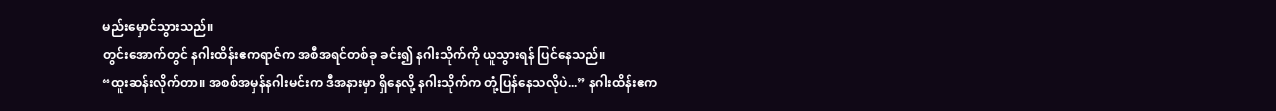မည်းမှောင်သွားသည်။
တွင်းအောက်တွင် နဂါးထိန်းဧကရာဇ်က အစီအရင်တစ်ခု ခင်း၍ နဂါးသိုက်ကို ယူသွားရန် ပြင်နေသည်။
“ထူးဆန်းလိုက်တာ။ အစစ်အမှန်နဂါးမင်းက ဒီအနားမှာ ရှိနေလို့ နဂါးသိုက်က တုံ့ပြန်နေသလိုပဲ...” နဂါးထိန်းဧက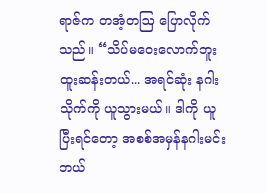ရာဇ်က တအံ့တဩ ပြောလိုက်သည်။ “သိပ်မဝေးလောက်ဘူး ထူးဆန်းတယ်... အရင်ဆုံး နဂါးသိုက်ကို ယူသွားမယ်။ ဒါကို ယူပြီးရင်တော့ အစစ်အမှန်နဂါးမင်း ဘယ်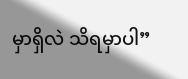မှာရှိလဲ သိရမှာပါ”